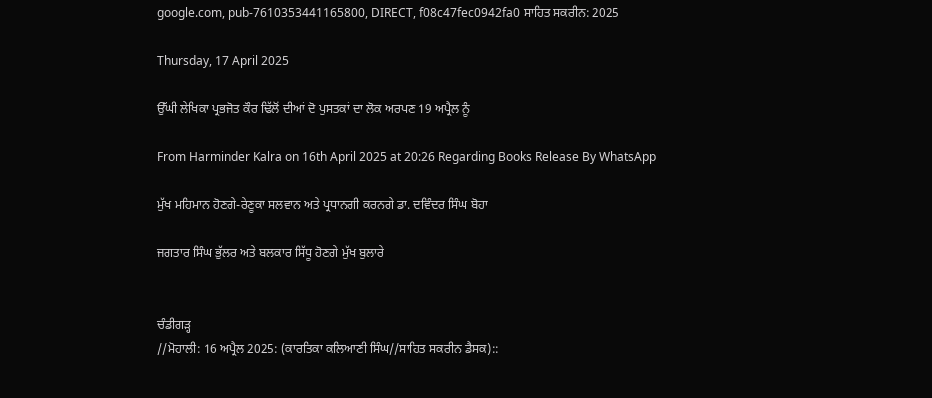google.com, pub-7610353441165800, DIRECT, f08c47fec0942fa0 ਸਾਹਿਤ ਸਕਰੀਨ: 2025

Thursday, 17 April 2025

ਉੱਘੀ ਲੇਖਿਕਾ ਪ੍ਰਭਜੋਤ ਕੌਰ ਢਿੱਲੋਂ ਦੀਆਂ ਦੋ ਪੁਸਤਕਾਂ ਦਾ ਲੋਕ ਅਰਪਣ 19 ਅਪ੍ਰੈਲ ਨੂੰ

From Harminder Kalra on 16th April 2025 at 20:26 Regarding Books Release By WhatsApp

ਮੁੱਖ ਮਹਿਮਾਨ ਹੋਣਗੇ-ਰੇਣੂਕਾ ਸਲਵਾਨ ਅਤੇ ਪ੍ਰਧਾਨਗੀ ਕਰਨਗੇ ਡਾ. ਦਵਿੰਦਰ ਸਿੰਘ ਬੋਹਾ

ਜਗਤਾਰ ਸਿੰਘ ਭੁੱਲਰ ਅਤੇ ਬਲਕਾਰ ਸਿੱਧੂ ਹੋਣਗੇ ਮੁੱਖ ਬੁਲਾਰੇ


ਚੰਡੀਗੜ੍ਹ
//ਮੋਹਾਲੀ: 16 ਅਪ੍ਰੈਲ 2025: (ਕਾਰਤਿਕਾ ਕਲਿਆਣੀ ਸਿੰਘ//ਸਾਹਿਤ ਸਕਰੀਨ ਡੈਸਕ)::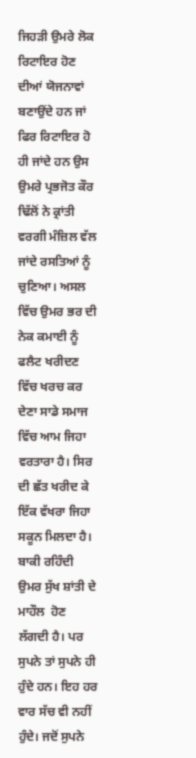ਜਿਹੜੀ ਉਮਰੇ ਲੋਕ ਰਿਟਾਇਰ ਹੋਣ ਦੀਆਂ ਯੋਜਨਾਵਾਂ ਬਣਾਉਂਦੇ ਹਨ ਜਾਂ ਫਿਰ ਰਿਟਾਇਰ ਹੋ ਹੀ ਜਾਂਦੇ ਹਨ ਉਸ ਉਮਰੇ ਪ੍ਰਭਜੋਤ ਕੌਰ ਢਿੱਲੋਂ ਨੇ ਕ੍ਰਾਂਤੀ ਵਰਗੀ ਮੰਜ਼ਿਲ ਵੱਲ ਜਾਂਦੇ ਰਸਤਿਆਂ ਨੂੰ ਚੁਣਿਆ। ਅਸਲ ਵਿੱਚ ਉਮਰ ਭਰ ਦੀ  ਨੇਕ ਕਮਾਈ ਨੂੰ ਫਲੈਟ ਖਰੀਦਣ ਵਿੱਚ ਖਰਚ ਕਰ ਦੇਣਾ ਸਾਡੇ ਸਮਾਜ ਵਿੱਚ ਆਮ ਜਿਹਾ ਵਰਤਾਰਾ ਹੈ। ਸਿਰ ਦੀ ਛੱਤ ਖਰੀਦ ਕੇ ਇੱਕ ਵੱਖਰਾ ਜਿਹਾ ਸਕੂਨ ਮਿਲਦਾ ਹੈ। ਬਾਕੀ ਰਹਿੰਦੀ ਉਮਰ ਸੁੱਖ ਸ਼ਾਂਤੀ ਦੇ ਮਾਹੌਲ  ਹੋਣ ਲੱਗਦੀ ਹੈ। ਪਰ ਸੁਪਨੇ ਤਾਂ ਸੁਪਨੇ ਹੀ ਹੁੰਦੇ ਹਨ। ਇਹ ਹਰ ਵਾਰ ਸੱਚ ਵੀ ਨਹੀਂ ਹੁੰਦੇ। ਜਦੋਂ ਸੁਪਨੇ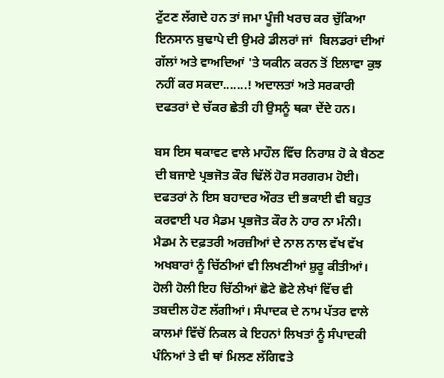ਟੁੱਟਣ ਲੱਗਦੇ ਹਨ ਤਾਂ ਜਮਾ ਪੂੰਜੀ ਖਰਚ ਕਰ ਚੁੱਕਿਆ ਇਨਸਾਨ ਬੁਢਾਪੇ ਦੀ ਉਮਰੇ ਡੀਲਰਾਂ ਜਾਂ  ਬਿਲਡਰਾਂ ਦੀਆਂ ਗੱਲਾਂ ਅਤੇ ਵਾਅਦਿਆਂ 'ਤੇ ਯਕੀਨ ਕਰਨ ਤੋਂ ਇਲਾਵਾ ਕੁਝ ਨਹੀਂ ਕਰ ਸਕਦਾ.......! ਅਦਾਲਤਾਂ ਅਤੇ ਸਰਕਾਰੀ ਦਫਤਰਾਂ ਦੇ ਚੱਕਰ ਛੇਤੀ ਹੀ ਉਸਨੂੰ ਥਕਾ ਦੇਂਦੇ ਹਨ।

ਬਸ ਇਸ ਥਕਾਵਟ ਵਾਲੇ ਮਾਹੌਲ ਵਿੱਚ ਨਿਰਾਸ਼ ਹੋ ਕੇ ਬੈਠਣ ਦੀ ਬਜਾਏ ਪ੍ਰਭਜੋਤ ਕੌਰ ਢਿੱਲੋਂ ਹੋਰ ਸਰਗਰਮ ਹੋਈ। ਦਫਤਰਾਂ ਨੇ ਇਸ ਬਹਾਦਰ ਔਰਤ ਦੀ ਭਕਾਈ ਵੀ ਬਹੁਤ ਕਰਵਾਈ ਪਰ ਮੈਡਮ ਪ੍ਰਭਜੋਤ ਕੌਰ ਨੇ ਹਾਰ ਨਾ ਮੰਨੀ। ਮੈਡਮ ਨੇ ਦਫ਼ਤਰੀ ਅਰਜ਼ੀਆਂ ਦੇ ਨਾਲ ਨਾਲ ਵੱਖ ਵੱਖ ਅਖਬਾਰਾਂ ਨੂੰ ਚਿੱਠੀਆਂ ਵੀ ਲਿਖਣੀਆਂ ਸ਼ੁਰੂ ਕੀਤੀਆਂ। ਹੋਲੀ ਹੋਲੀ ਇਹ ਚਿੱਠੀਆਂ ਛੋਟੇ ਛੋਟੇ ਲੇਖਾਂ ਵਿੱਚ ਵੀ ਤਬਦੀਲ ਹੋਣ ਲੱਗੀਆਂ। ਸੰਪਾਦਕ ਦੇ ਨਾਮ ਪੱਤਰ ਵਾਲੇ ਕਾਲਮਾਂ ਵਿੱਚੋਂ ਨਿਕਲ ਕੇ ਇਹਨਾਂ ਲਿਖਤਾਂ ਨੂੰ ਸੰਪਾਦਕੀ ਪੰਨਿਆਂ ਤੇ ਵੀ ਥਾਂ ਮਿਲਣ ਲੱਗਿਵਤੇ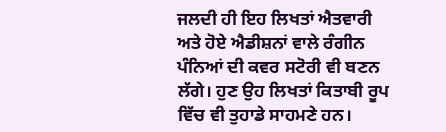ਜਲਦੀ ਹੀ ਇਹ ਲਿਖਤਾਂ ਐਤਵਾਰੀ ਅਤੇ ਹੋਏ ਐਡੀਸ਼ਨਾਂ ਵਾਲੇ ਰੰਗੀਨ ਪੰਨਿਆਂ ਦੀ ਕਵਰ ਸਟੋਰੀ ਵੀ ਬਣਨ ਲੱਗੇ। ਹੁਣ ਉਹ ਲਿਖਤਾਂ ਕਿਤਾਬੀ ਰੂਪ ਵਿੱਚ ਵੀ ਤੁਹਾਡੇ ਸਾਹਮਣੇ ਹਨ।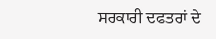ਸਰਕਾਰੀ ਦਫਤਰਾਂ ਦੇ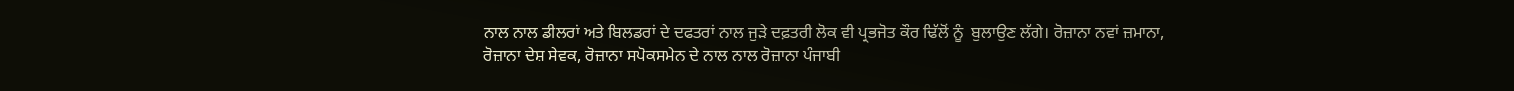ਨਾਲ ਨਾਲ ਡੀਲਰਾਂ ਅਤੇ ਬਿਲਡਰਾਂ ਦੇ ਦਫਤਰਾਂ ਨਾਲ ਜੁੜੇ ਦਫ਼ਤਰੀ ਲੋਕ ਵੀ ਪ੍ਰਭਜੋਤ ਕੌਰ ਢਿੱਲੋਂ ਨੂੰ  ਬੁਲਾਉਣ ਲੱਗੇ। ਰੋਜ਼ਾਨਾ ਨਵਾਂ ਜ਼ਮਾਨਾ, ਰੋਜ਼ਾਨਾ ਦੇਸ਼ ਸੇਵਕ, ਰੋਜ਼ਾਨਾ ਸਪੋਕਸਮੇਨ ਦੇ ਨਾਲ ਨਾਲ ਰੋਜ਼ਾਨਾ ਪੰਜਾਬੀ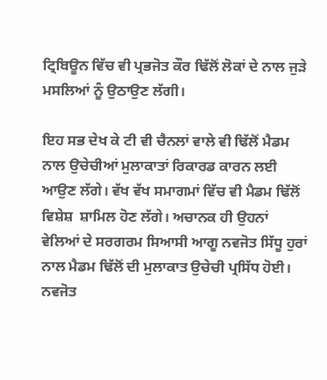ਟ੍ਰਿਬਿਊਨ ਵਿੱਚ ਵੀ ਪ੍ਰਭਜੋਤ ਕੌਰ ਢਿੱਲੋਂ ਲੋਕਾਂ ਦੇ ਨਾਲ ਜੁੜੇ ਮਸਲਿਆਂ ਨੂੰ ਉਠਾਉਣ ਲੱਗੀ।

ਇਹ ਸਭ ਦੇਖ ਕੇ ਟੀ ਵੀ ਚੈਨਲਾਂ ਵਾਲੇ ਵੀ ਢਿੱਲੋਂ ਮੈਡਮ ਨਾਲ ਉਚੇਚੀਆਂ ਮੁਲਾਕਾਤਾਂ ਰਿਕਾਰਡ ਕਾਰਨ ਲਈ ਆਉਣ ਲੱਗੇ। ਵੱਖ ਵੱਖ ਸਮਾਗਮਾਂ ਵਿੱਚ ਵੀ ਮੈਡਮ ਢਿੱਲੋਂ ਵਿਸ਼ੇਸ਼  ਸ਼ਾਮਿਲ ਹੋਣ ਲੱਗੇ। ਅਚਾਨਕ ਹੀ ਉਹਨਾਂ  ਵੇਲਿਆਂ ਦੇ ਸਰਗਰਮ ਸਿਆਸੀ ਆਗੂ ਨਵਜੋਤ ਸਿੱਧੂ ਹੁਰਾਂ ਨਾਲ ਮੈਡਮ ਢਿੱਲੋਂ ਦੀ ਮੁਲਾਕਾਤ ਉਚੇਚੀ ਪ੍ਰਸਿੱਧ ਹੋਈ। ਨਵਜੋਤ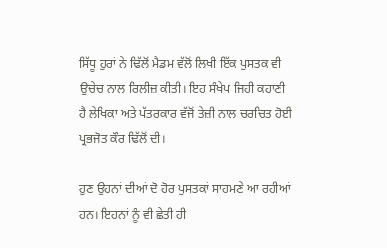ਸਿੱਧੂ ਹੁਰਾਂ ਨੇ ਢਿੱਲੋਂ ਮੈਡਮ ਵੱਲੋਂ ਲਿਖੀ ਇੱਕ ਪੁਸਤਕ ਵੀ ਉਚੇਚ ਨਾਲ ਰਿਲੀਜ਼ ਕੀਤੀ। ਇਹ ਸੰਖੇਪ ਜਿਹੀ ਕਹਾਣੀ ਹੈ ਲੇਖਿਕਾ ਅਤੇ ਪੱਤਰਕਾਰ ਵੱਜੋਂ ਤੇਜ਼ੀ ਨਾਲ ਚਰਚਿਤ ਹੋਈ ਪ੍ਰਭਜੋਤ ਕੌਰ ਢਿੱਲੋਂ ਦੀ।

ਹੁਣ ਉਹਨਾਂ ਦੀਆਂ ਦੋ ਹੋਰ ਪੁਸਤਕਾਂ ਸਾਹਮਣੇ ਆ ਰਹੀਆਂ ਹਨ। ਇਹਨਾਂ ਨੂੰ ਵੀ ਛੇਤੀ ਹੀ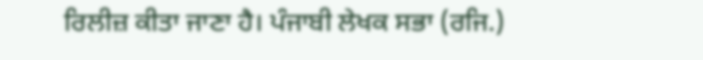ਰਿਲੀਜ਼ ਕੀਤਾ ਜਾਣਾ ਹੈ। ਪੰਜਾਬੀ ਲੇਖਕ ਸਭਾ (ਰਜਿ.)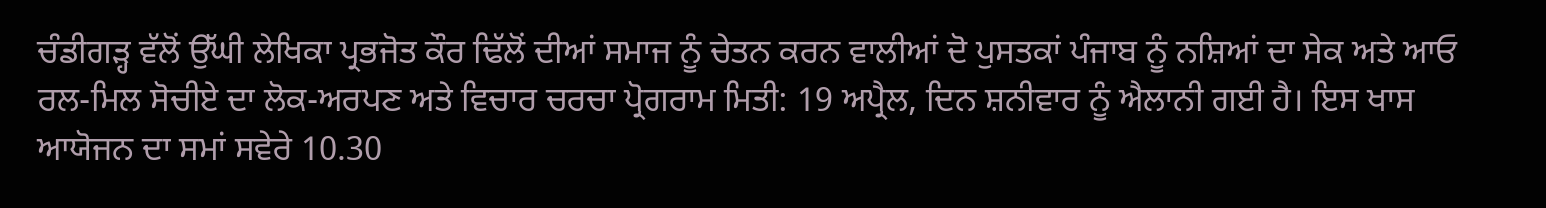ਚੰਡੀਗੜ੍ਹ ਵੱਲੋਂ ਉੱਘੀ ਲੇਖਿਕਾ ਪ੍ਰਭਜੋਤ ਕੌਰ ਢਿੱਲੋਂ ਦੀਆਂ ਸਮਾਜ ਨੂੰ ਚੇਤਨ ਕਰਨ ਵਾਲੀਆਂ ਦੋ ਪੁਸਤਕਾਂ ਪੰਜਾਬ ਨੂੰ ਨਸ਼ਿਆਂ ਦਾ ਸੇਕ ਅਤੇ ਆਓ ਰਲ-ਮਿਲ ਸੋਚੀਏ ਦਾ ਲੋਕ-ਅਰਪਣ ਅਤੇ ਵਿਚਾਰ ਚਰਚਾ ਪ੍ਰੋਗਰਾਮ ਮਿਤੀ: 19 ਅਪ੍ਰੈਲ, ਦਿਨ ਸ਼ਨੀਵਾਰ ਨੂੰ ਐਲਾਨੀ ਗਈ ਹੈ। ਇਸ ਖਾਸ ਆਯੋਜਨ ਦਾ ਸਮਾਂ ਸਵੇਰੇ 10.30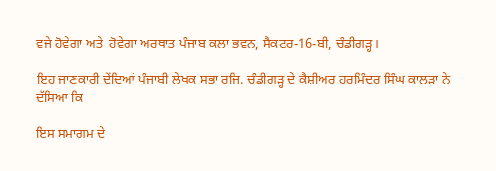ਵਜੇ ਹੋਵੇਗਾ ਅਤੇ  ਹੋਵੇਗਾ ਅਰਥਾਤ ਪੰਜਾਬ ਕਲਾ ਭਵਨ, ਸੈਕਟਰ-16-ਬੀ, ਚੰਡੀਗੜ੍ਹ।

ਇਹ ਜਾਣਕਾਰੀ ਦੇਂਦਿਆਂ ਪੰਜਾਬੀ ਲੇਖਕ ਸਭਾ ਰਜਿ. ਚੰਡੀਗੜ੍ਹ ਦੇ ਕੈਸ਼ੀਅਰ ਹਰਮਿੰਦਰ ਸਿੰਘ ਕਾਲੜਾ ਨੇ ਦੱਸਿਆ ਕਿ

ਇਸ ਸਮਾਗਮ ਦੇ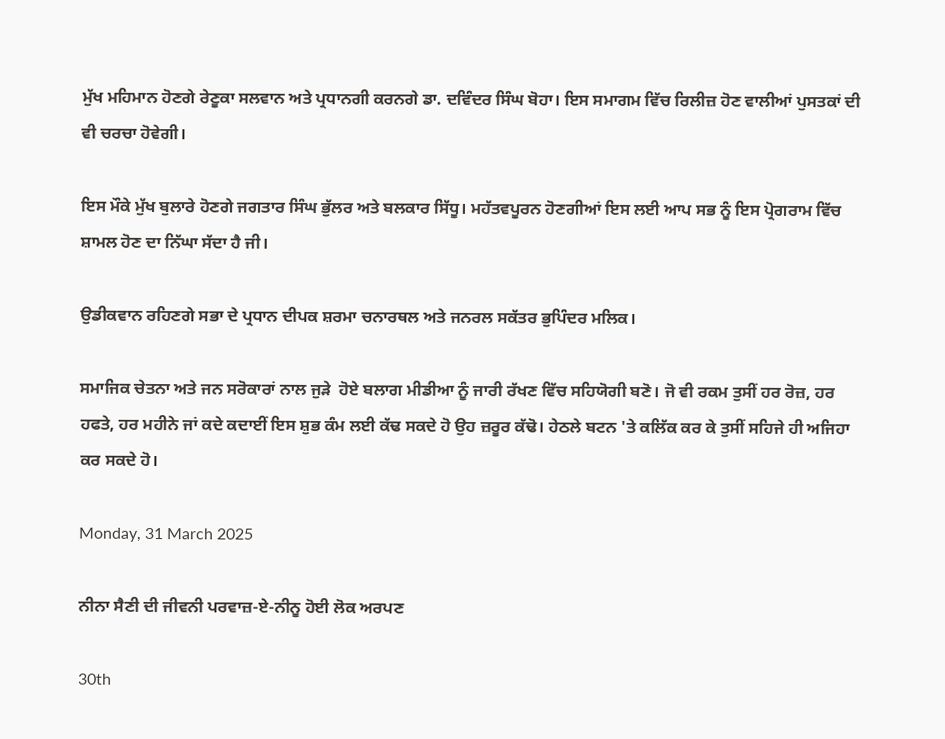ਮੁੱਖ ਮਹਿਮਾਨ ਹੋਣਗੇ ਰੇਣੂਕਾ ਸਲਵਾਨ ਅਤੇ ਪ੍ਰਧਾਨਗੀ ਕਰਨਗੇ ਡਾ. ਦਵਿੰਦਰ ਸਿੰਘ ਬੋਹਾ। ਇਸ ਸਮਾਗਮ ਵਿੱਚ ਰਿਲੀਜ਼ ਹੋਣ ਵਾਲੀਆਂ ਪੁਸਤਕਾਂ ਦੀ ਵੀ ਚਰਚਾ ਹੋਵੇਗੀ।

ਇਸ ਮੌਕੇ ਮੁੱਖ ਬੁਲਾਰੇ ਹੋਣਗੇ ਜਗਤਾਰ ਸਿੰਘ ਭੁੱਲਰ ਅਤੇ ਬਲਕਾਰ ਸਿੱਧੂ। ਮਹੱਤਵਪੂਰਨ ਹੋਣਗੀਆਂ ਇਸ ਲਈ ਆਪ ਸਭ ਨੂੰ ਇਸ ਪ੍ਰੋਗਰਾਮ ਵਿੱਚ ਸ਼ਾਮਲ ਹੋਣ ਦਾ ਨਿੱਘਾ ਸੱਦਾ ਹੈ ਜੀ।

ਉਡੀਕਵਾਨ ਰਹਿਣਗੇ ਸਭਾ ਦੇ ਪ੍ਰਧਾਨ ਦੀਪਕ ਸ਼ਰਮਾ ਚਨਾਰਥਲ ਅਤੇ ਜਨਰਲ ਸਕੱਤਰ ਭੁਪਿੰਦਰ ਮਲਿਕ।

ਸਮਾਜਿਕ ਚੇਤਨਾ ਅਤੇ ਜਨ ਸਰੋਕਾਰਾਂ ਨਾਲ ਜੁੜੇ  ਹੋਏ ਬਲਾਗ ਮੀਡੀਆ ਨੂੰ ਜਾਰੀ ਰੱਖਣ ਵਿੱਚ ਸਹਿਯੋਗੀ ਬਣੋ। ਜੋ ਵੀ ਰਕਮ ਤੁਸੀਂ ਹਰ ਰੋਜ਼, ਹਰ ਹਫਤੇ, ਹਰ ਮਹੀਨੇ ਜਾਂ ਕਦੇ ਕਦਾਈਂ ਇਸ ਸ਼ੁਭ ਕੰਮ ਲਈ ਕੱਢ ਸਕਦੇ ਹੋ ਉਹ ਜ਼ਰੂਰ ਕੱਢੋ। ਹੇਠਲੇ ਬਟਨ 'ਤੇ ਕਲਿੱਕ ਕਰ ਕੇ ਤੁਸੀਂ ਸਹਿਜੇ ਹੀ ਅਜਿਹਾ ਕਰ ਸਕਦੇ ਹੋ।

Monday, 31 March 2025

ਨੀਨਾ ਸੈਣੀ ਦੀ ਜੀਵਨੀ ਪਰਵਾਜ਼-ਏ-ਨੀਨੂ ਹੋਈ ਲੋਕ ਅਰਪਣ

30th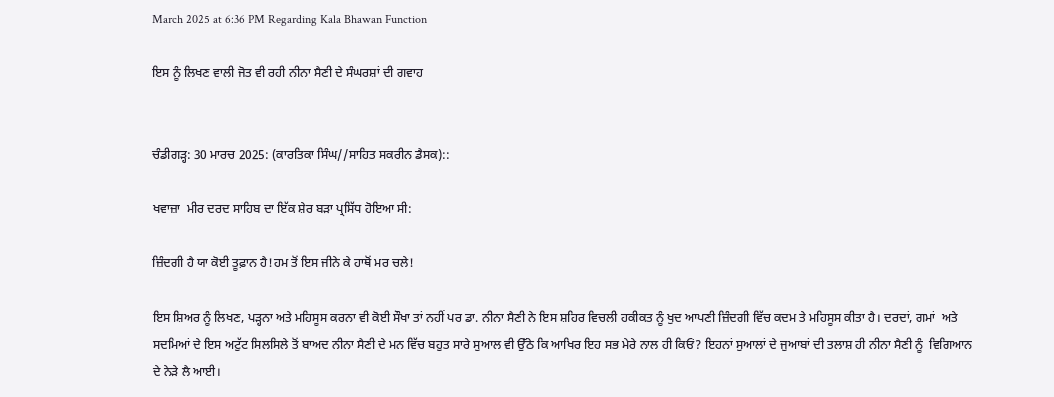March 2025 at 6:36 PM Regarding Kala Bhawan Function

ਇਸ ਨੂੰ ਲਿਖਣ ਵਾਲੀ ਜੋਤ ਵੀ ਰਹੀ ਨੀਨਾ ਸੈਣੀ ਦੇ ਸੰਘਰਸ਼ਾਂ ਦੀ ਗਵਾਹ


ਚੰਡੀਗੜ੍ਹ: 30 ਮਾਰਚ 2025: (ਕਾਰਤਿਕਾ ਸਿੰਘ//ਸਾਹਿਤ ਸਕਰੀਨ ਡੈਸਕ)::

ਖਵਾਜ਼ਾ  ਮੀਰ ਦਰਦ ਸਾਹਿਬ ਦਾ ਇੱਕ ਸ਼ੇਰ ਬੜਾ ਪ੍ਰਸਿੱਧ ਹੋਇਆ ਸੀ:

ਜ਼ਿੰਦਗੀ ਹੈ ਯਾ ਕੋਈ ਤੂਫ਼ਾਨ ਹੈ!ਹਮ ਤੋਂ ਇਸ ਜੀਨੇ ਕੇ ਹਾਥੋਂ ਮਰ ਚਲੇ!

ਇਸ ਸ਼ਿਅਰ ਨੂੰ ਲਿਖਣ, ਪੜ੍ਹਨਾ ਅਤੇ ਮਹਿਸੂਸ ਕਰਨਾ ਵੀ ਕੋਈ ਸੌਖਾ ਤਾਂ ਨਹੀਂ ਪਰ ਡਾ. ਨੀਨਾ ਸੈਣੀ ਨੇ ਇਸ ਸ਼ਹਿਰ ਵਿਚਲੀ ਹਕੀਕਤ ਨੂੰ ਖੁਦ ਆਪਣੀ ਜ਼ਿੰਦਗੀ ਵਿੱਚ ਕਦਮ ਤੇ ਮਹਿਸੂਸ ਕੀਤਾ ਹੈ। ਦਰਦਾਂ, ਗਮਾਂ  ਅਤੇ ਸਦਮਿਆਂ ਦੇ ਇਸ ਅਟੁੱਟ ਸਿਲਸਿਲੇ ਤੋਂ ਬਾਅਦ ਨੀਨਾ ਸੈਣੀ ਦੇ ਮਨ ਵਿੱਚ ਬਹੁਤ ਸਾਰੇ ਸੁਆਲ ਵੀ ਉੱਠੇ ਕਿ ਆਖਿਰ ਇਹ ਸਭ ਮੇਰੇ ਨਾਲ ਹੀ ਕਿਓਂ? ਇਹਨਾਂ ਸੁਆਲਾਂ ਦੇ ਜੁਆਬਾਂ ਦੀ ਤਲਾਸ਼ ਹੀ ਨੀਨਾ ਸੈਣੀ ਨੂੰ  ਵਿਗਿਆਨ ਦੇ ਨੇੜੇ ਲੈ ਆਈ।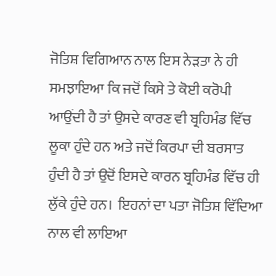ਜੋਤਿਸ਼ ਵਿਗਿਆਨ ਨਾਲ ਇਸ ਨੇੜਤਾ ਨੇ ਹੀ ਸਮਝਾਇਆ ਕਿ ਜਦੋਂ ਕਿਸੇ ਤੇ ਕੋਈ ਕਰੋਪੀ ਆਉਂਦੀ ਹੈ ਤਾਂ ਉਸਦੇ ਕਾਰਣ ਵੀ ਬ੍ਰਹਿਮੰਡ ਵਿੱਚ ਲੂਕਾ ਹੁੰਦੇ ਹਨ ਅਤੇ ਜਦੋਂ ਕਿਰਪਾ ਦੀ ਬਰਸਾਤ ਹੁੰਦੀ ਹੈ ਤਾਂ ਉਦੋਂ ਇਸਦੇ ਕਾਰਨ ਬ੍ਰਹਿਮੰਡ ਵਿੱਚ ਹੀ ਲੁੱਕੇ ਹੁੰਦੇ ਹਨ।  ਇਹਨਾਂ ਦਾ ਪਤਾ ਜੋਤਿਸ਼ ਵਿੱਦਿਆ ਨਾਲ ਵੀ ਲਾਇਆ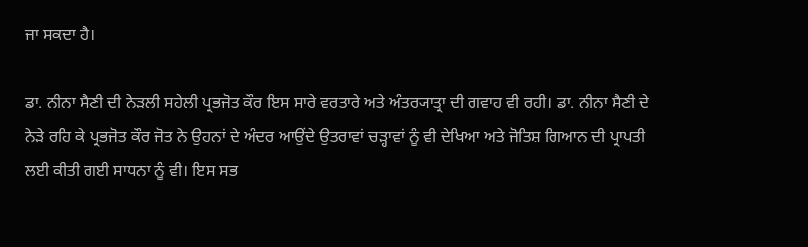ਜਾ ਸਕਦਾ ਹੈ।

ਡਾ. ਨੀਨਾ ਸੈਣੀ ਦੀ ਨੇੜਲੀ ਸਹੇਲੀ ਪ੍ਰਭਜੋਤ ਕੌਰ ਇਸ ਸਾਰੇ ਵਰਤਾਰੇ ਅਤੇ ਅੰਤਰ੍ਯਾਤ੍ਰਾ ਦੀ ਗਵਾਹ ਵੀ ਰਹੀ। ਡਾ. ਨੀਨਾ ਸੈਣੀ ਦੇ ਨੇੜੇ ਰਹਿ ਕੇ ਪ੍ਰਭਜੋਤ ਕੌਰ ਜੋਤ ਨੇ ਉਹਨਾਂ ਦੇ ਅੰਦਰ ਆਉਂਦੇ ਉਤਰਾਵਾਂ ਚੜ੍ਹਾਵਾਂ ਨੂੰ ਵੀ ਦੇਖਿਆ ਅਤੇ ਜੋਤਿਸ਼ ਗਿਆਨ ਦੀ ਪ੍ਰਾਪਤੀ ਲਈ ਕੀਤੀ ਗਈ ਸਾਧਨਾ ਨੂੰ ਵੀ। ਇਸ ਸਭ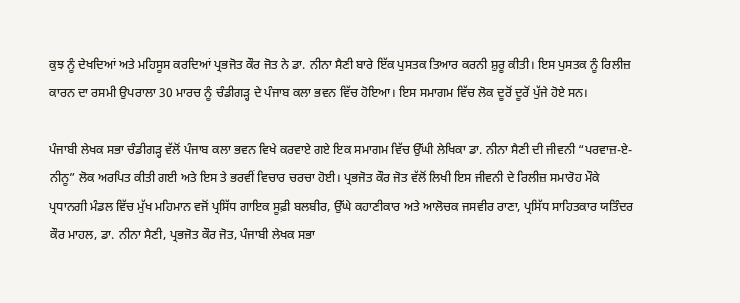ਕੁਝ ਨੂੰ ਦੇਖਦਿਆਂ ਅਤੇ ਮਹਿਸੂਸ ਕਰਦਿਆਂ ਪ੍ਰਭਜੋਤ ਕੌਰ ਜੋਤ ਨੇ ਡਾ. ਨੀਨਾ ਸੈਣੀ ਬਾਰੇ ਇੱਕ ਪੁਸਤਕ ਤਿਆਰ ਕਰਨੀ ਸ਼ੁਰੂ ਕੀਤੀ। ਇਸ ਪੁਸਤਕ ਨੂੰ ਰਿਲੀਜ਼ ਕਾਰਨ ਦਾ ਰਸਮੀ ਉਪਰਾਲਾ 30 ਮਾਰਚ ਨੂੰ ਚੰਡੀਗੜ੍ਹ ਦੇ ਪੰਜਾਬ ਕਲਾ ਭਵਨ ਵਿੱਚ ਹੋਇਆ। ਇਸ ਸਮਾਗਮ ਵਿੱਚ ਲੋਕ ਦੂਰੋਂ ਦੂਰੋਂ ਪੁੱਜੇ ਹੋਏ ਸਨ।

ਪੰਜਾਬੀ ਲੇਖਕ ਸਭਾ ਚੰਡੀਗੜ੍ਹ ਵੱਲੋਂ ਪੰਜਾਬ ਕਲਾ ਭਵਨ ਵਿਖੇ ਕਰਵਾਏ ਗਏ ਇਕ ਸਮਾਗਮ ਵਿੱਚ ਉੱਘੀ ਲੇਖਿਕਾ ਡਾ. ਨੀਨਾ ਸੈਣੀ ਦੀ ਜੀਵਨੀ “ਪਰਵਾਜ਼-ਏ-ਨੀਨੂ” ਲੋਕ ਅਰਪਿਤ ਕੀਤੀ ਗਈ ਅਤੇ ਇਸ ਤੇ ਭਰਵੀਂ ਵਿਚਾਰ ਚਰਚਾ ਹੋਈ। ਪ੍ਰਭਜੋਤ ਕੌਰ ਜੋਤ ਵੱਲੋਂ ਲਿਖੀ ਇਸ ਜੀਵਨੀ ਦੇ ਰਿਲੀਜ਼ ਸਮਾਰੋਹ ਮੌਕੇ ਪ੍ਰਧਾਨਗੀ ਮੰਡਲ ਵਿੱਚ ਮੁੱਖ ਮਹਿਮਾਨ ਵਜੋਂ ਪ੍ਰਸਿੱਧ ਗਾਇਕ ਸੂਫ਼ੀ ਬਲਬੀਰ, ਉੱਘੇ ਕਹਾਣੀਕਾਰ ਅਤੇ ਆਲੋਚਕ ਜਸਵੀਰ ਰਾਣਾ, ਪ੍ਰਸਿੱਧ ਸਾਹਿਤਕਾਰ ਯਤਿੰਦਰ ਕੌਰ ਮਾਹਲ, ਡਾ. ਨੀਨਾ ਸੈਣੀ, ਪ੍ਰਭਜੋਤ ਕੌਰ ਜੋਤ, ਪੰਜਾਬੀ ਲੇਖਕ ਸਭਾ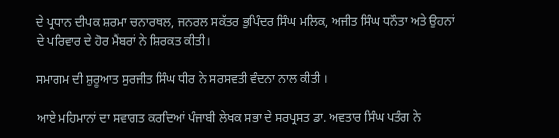ਦੇ ਪ੍ਰਧਾਨ ਦੀਪਕ ਸ਼ਰਮਾ ਚਨਾਰਥਲ, ਜਨਰਲ ਸਕੱਤਰ ਭੁਪਿੰਦਰ ਸਿੰਘ ਮਲਿਕ, ਅਜੀਤ ਸਿੰਘ ਧਨੌਤਾ ਅਤੇ ਉਹਨਾਂ ਦੇ ਪਰਿਵਾਰ ਦੇ ਹੋਰ ਮੈਂਬਰਾਂ ਨੇ ਸ਼ਿਰਕਤ ਕੀਤੀ।

ਸਮਾਗਮ ਦੀ ਸ਼ੁਰੂਆਤ ਸੁਰਜੀਤ ਸਿੰਘ ਧੀਰ ਨੇ ਸਰਸਵਤੀ ਵੰਦਨਾ ਨਾਲ ਕੀਤੀ ।

ਆਏ ਮਹਿਮਾਨਾਂ ਦਾ ਸਵਾਗਤ ਕਰਦਿਆਂ ਪੰਜਾਬੀ ਲੇਖਕ ਸਭਾ ਦੇ ਸਰਪ੍ਰਸਤ ਡਾ. ਅਵਤਾਰ ਸਿੰਘ ਪਤੰਗ ਨੇ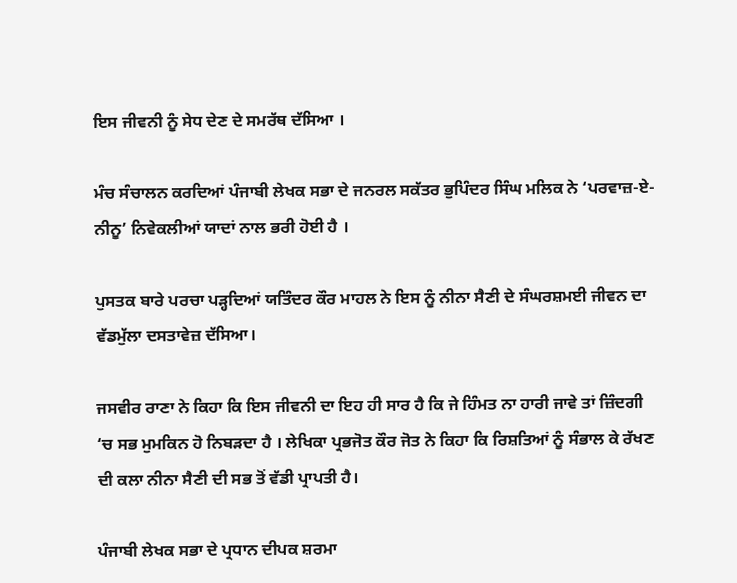ਇਸ ਜੀਵਨੀ ਨੂੰ ਸੇਧ ਦੇਣ ਦੇ ਸਮਰੱਥ ਦੱਸਿਆ ।

ਮੰਚ ਸੰਚਾਲਨ ਕਰਦਿਆਂ ਪੰਜਾਬੀ ਲੇਖਕ ਸਭਾ ਦੇ ਜਨਰਲ ਸਕੱਤਰ ਭੁਪਿੰਦਰ ਸਿੰਘ ਮਲਿਕ ਨੇ ‘ਪਰਵਾਜ਼-ਏ-ਨੀਨੂ’ ਨਿਵੇਕਲੀਆਂ ਯਾਦਾਂ ਨਾਲ ਭਰੀ ਹੋਈ ਹੈ ।

ਪੁਸਤਕ ਬਾਰੇ ਪਰਚਾ ਪੜ੍ਹਦਿਆਂ ਯਤਿੰਦਰ ਕੌਰ ਮਾਹਲ ਨੇ ਇਸ ਨੂੰ ਨੀਨਾ ਸੈਣੀ ਦੇ ਸੰਘਰਸ਼ਮਈ ਜੀਵਨ ਦਾ ਵੱਡਮੁੱਲਾ ਦਸਤਾਵੇਜ਼ ਦੱਸਿਆ।

ਜਸਵੀਰ ਰਾਣਾ ਨੇ ਕਿਹਾ ਕਿ ਇਸ ਜੀਵਨੀ ਦਾ ਇਹ ਹੀ ਸਾਰ ਹੈ ਕਿ ਜੇ ਹਿੰਮਤ ਨਾ ਹਾਰੀ ਜਾਵੇ ਤਾਂ ਜ਼ਿੰਦਗੀ ‘ਚ ਸਭ ਮੁਮਕਿਨ ਹੋ ਨਿਬੜਦਾ ਹੈ । ਲੇਖਿਕਾ ਪ੍ਰਭਜੋਤ ਕੌਰ ਜੋਤ ਨੇ ਕਿਹਾ ਕਿ ਰਿਸ਼ਤਿਆਂ ਨੂੰ ਸੰਭਾਲ ਕੇ ਰੱਖਣ ਦੀ ਕਲਾ ਨੀਨਾ ਸੈਣੀ ਦੀ ਸਭ ਤੋਂ ਵੱਡੀ ਪ੍ਰਾਪਤੀ ਹੈ।

ਪੰਜਾਬੀ ਲੇਖਕ ਸਭਾ ਦੇ ਪ੍ਰਧਾਨ ਦੀਪਕ ਸ਼ਰਮਾ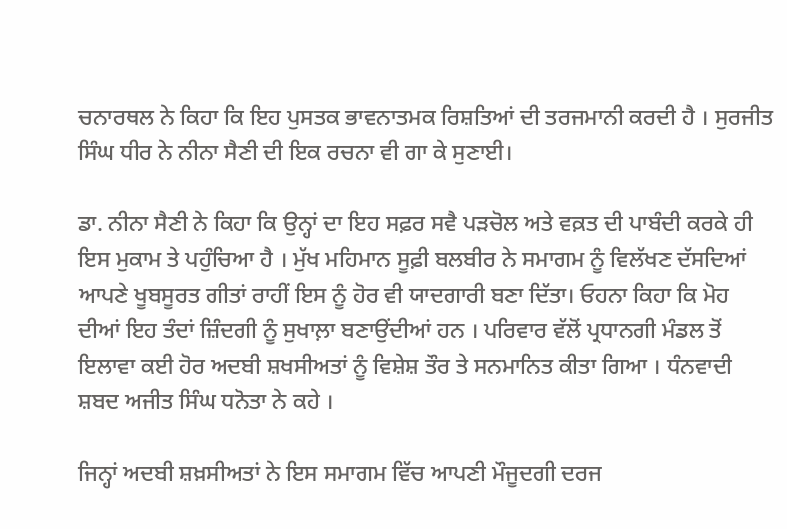ਚਨਾਰਥਲ ਨੇ ਕਿਹਾ ਕਿ ਇਹ ਪੁਸਤਕ ਭਾਵਨਾਤਮਕ ਰਿਸ਼ਤਿਆਂ ਦੀ ਤਰਜਮਾਨੀ ਕਰਦੀ ਹੈ । ਸੁਰਜੀਤ ਸਿੰਘ ਧੀਰ ਨੇ ਨੀਨਾ ਸੈਣੀ ਦੀ ਇਕ ਰਚਨਾ ਵੀ ਗਾ ਕੇ ਸੁਣਾਈ।

ਡਾ. ਨੀਨਾ ਸੈਣੀ ਨੇ ਕਿਹਾ ਕਿ ਉਨ੍ਹਾਂ ਦਾ ਇਹ ਸਫ਼ਰ ਸਵੈ ਪੜਚੋਲ ਅਤੇ ਵਕ਼ਤ ਦੀ ਪਾਬੰਦੀ ਕਰਕੇ ਹੀ ਇਸ ਮੁਕਾਮ ਤੇ ਪਹੁੰਚਿਆ ਹੈ । ਮੁੱਖ ਮਹਿਮਾਨ ਸੂਫ਼ੀ ਬਲਬੀਰ ਨੇ ਸਮਾਗਮ ਨੂੰ ਵਿਲੱਖਣ ਦੱਸਦਿਆਂ ਆਪਣੇ ਖੂਬਸੂਰਤ ਗੀਤਾਂ ਰਾਹੀਂ ਇਸ ਨੂੰ ਹੋਰ ਵੀ ਯਾਦਗਾਰੀ ਬਣਾ ਦਿੱਤਾ। ਓਹਨਾ ਕਿਹਾ ਕਿ ਮੋਹ ਦੀਆਂ ਇਹ ਤੰਦਾਂ ਜ਼ਿੰਦਗੀ ਨੂੰ ਸੁਖਾਲ਼ਾ ਬਣਾਉਂਦੀਆਂ ਹਨ । ਪਰਿਵਾਰ ਵੱਲੋਂ ਪ੍ਰਧਾਨਗੀ ਮੰਡਲ ਤੋਂ ਇਲਾਵਾ ਕਈ ਹੋਰ ਅਦਬੀ ਸ਼ਖਸੀਅਤਾਂ ਨੂੰ ਵਿਸ਼ੇਸ਼ ਤੌਰ ਤੇ ਸਨਮਾਨਿਤ ਕੀਤਾ ਗਿਆ । ਧੰਨਵਾਦੀ ਸ਼ਬਦ ਅਜੀਤ ਸਿੰਘ ਧਨੋਤਾ ਨੇ ਕਹੇ ।

ਜਿਨ੍ਹਾਂ ਅਦਬੀ ਸ਼ਖ਼ਸੀਅਤਾਂ ਨੇ ਇਸ ਸਮਾਗਮ ਵਿੱਚ ਆਪਣੀ ਮੌਜੂਦਗੀ ਦਰਜ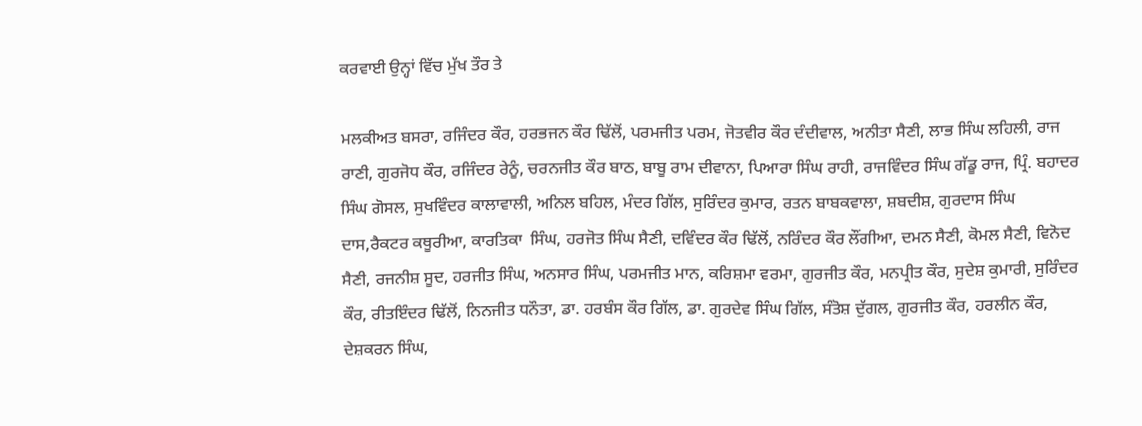ਕਰਵਾਈ ਉਨ੍ਹਾਂ ਵਿੱਚ ਮੁੱਖ ਤੌਰ ਤੇ

ਮਲਕੀਅਤ ਬਸਰਾ, ਰਜਿੰਦਰ ਕੌਰ, ਹਰਭਜਨ ਕੌਰ ਢਿੱਲੋਂ, ਪਰਮਜੀਤ ਪਰਮ, ਜੋਤਵੀਰ ਕੌਰ ਦੰਦੀਵਾਲ, ਅਨੀਤਾ ਸੈਣੀ, ਲਾਭ ਸਿੰਘ ਲਹਿਲੀ, ਰਾਜ ਰਾਣੀ, ਗੁਰਜੋਧ ਕੌਰ, ਰਜਿੰਦਰ ਰੇਨੂੰ, ਚਰਨਜੀਤ ਕੌਰ ਬਾਠ, ਬਾਬੂ ਰਾਮ ਦੀਵਾਨਾ, ਪਿਆਰਾ ਸਿੰਘ ਰਾਹੀ, ਰਾਜਵਿੰਦਰ ਸਿੰਘ ਗੱਡੂ ਰਾਜ, ਪ੍ਰਿੰ. ਬਹਾਦਰ ਸਿੰਘ ਗੋਸਲ, ਸੁਖਵਿੰਦਰ ਕਾਲਾਵਾਲੀ, ਅਨਿਲ ਬਹਿਲ, ਮੰਦਰ ਗਿੱਲ, ਸੁਰਿੰਦਰ ਕੁਮਾਰ, ਰਤਨ ਬਾਬਕਵਾਲਾ, ਸ਼ਬਦੀਸ਼, ਗੁਰਦਾਸ ਸਿੰਘ ਦਾਸ,ਰੈਕਟਰ ਕਥੂਰੀਆ, ਕਾਰਤਿਕਾ  ਸਿੰਘ, ਹਰਜੋਤ ਸਿੰਘ ਸੈਣੀ, ਦਵਿੰਦਰ ਕੌਰ ਢਿੱਲੋਂ, ਨਰਿੰਦਰ ਕੌਰ ਲੌਂਗੀਆ, ਦਮਨ ਸੈਣੀ, ਕੋਮਲ ਸੈਣੀ, ਵਿਨੋਦ ਸੈਣੀ, ਰਜਨੀਸ਼ ਸੂਦ, ਹਰਜੀਤ ਸਿੰਘ, ਅਨਸਾਰ ਸਿੰਘ, ਪਰਮਜੀਤ ਮਾਨ, ਕਰਿਸ਼ਮਾ ਵਰਮਾ, ਗੁਰਜੀਤ ਕੌਰ, ਮਨਪ੍ਰੀਤ ਕੌਰ, ਸੁਦੇਸ਼ ਕੁਮਾਰੀ, ਸੁਰਿੰਦਰ ਕੌਰ, ਰੀਤਇੰਦਰ ਢਿੱਲੋਂ, ਨਿਨਜੀਤ ਧਨੌਤਾ, ਡਾ. ਹਰਬੰਸ ਕੌਰ ਗਿੱਲ, ਡਾ. ਗੁਰਦੇਵ ਸਿੰਘ ਗਿੱਲ, ਸੰਤੋਸ਼ ਦੁੱਗਲ, ਗੁਰਜੀਤ ਕੌਰ, ਹਰਲੀਨ ਕੌਰ, ਦੇਸ਼ਕਰਨ ਸਿੰਘ,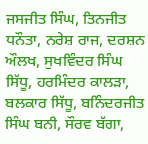ਜਸਜੀਤ ਸਿੰਘ, ਤਿਨਜੀਤ ਧਨੌਤਾ, ਨਰੇਸ਼ ਰਾਜ, ਦਰਸ਼ਨ ਔਲਖ, ਸੁਖਵਿੰਦਰ ਸਿੰਘ ਸਿੱਧੂ, ਹਰਮਿੰਦਰ ਕਾਲੜਾ, ਬਲਕਾਰ ਸਿੱਧੂ, ਬਨਿੰਦਰਜੀਤ ਸਿੰਘ ਬਨੀ, ਸੌਰਵ ਬੱਗਾ,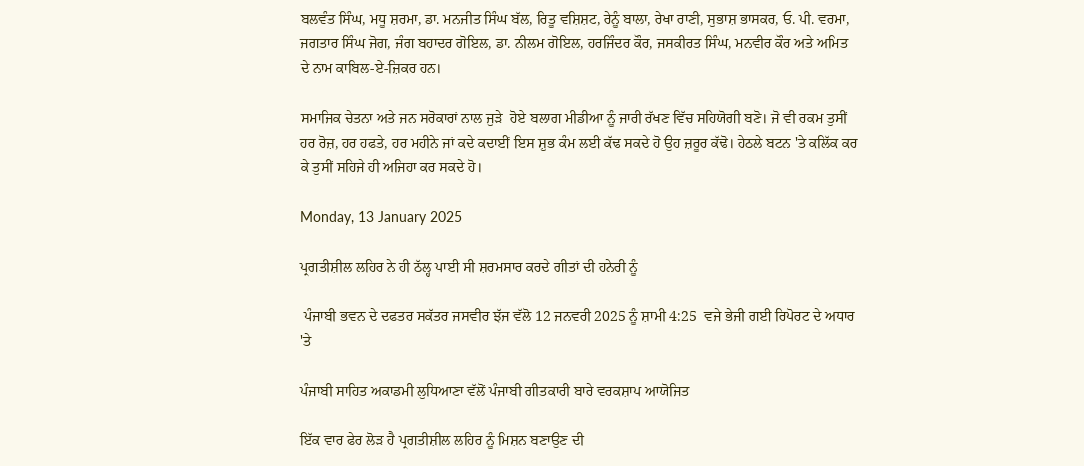ਬਲਵੰਤ ਸਿੰਘ, ਮਧੂ ਸ਼ਰਮਾ, ਡਾ. ਮਨਜੀਤ ਸਿੰਘ ਬੱਲ, ਰਿਤੂ ਵਸ਼ਿਸ਼ਟ, ਰੇਨੂੰ ਬਾਲਾ, ਰੇਖਾ ਰਾਣੀ, ਸੁਭਾਸ਼ ਭਾਸਕਰ, ਓ. ਪੀ. ਵਰਮਾ, ਜਗਤਾਰ ਸਿੰਘ ਜੋਗ, ਜੰਗ ਬਹਾਦਰ ਗੋਇਲ, ਡਾ. ਨੀਲਮ ਗੋਇਲ, ਹਰਜਿੰਦਰ ਕੌਰ, ਜਸਕੀਰਤ ਸਿੰਘ, ਮਨਵੀਰ ਕੌਰ ਅਤੇ ਅਮਿਤ ਦੇ ਨਾਮ ਕਾਬਿਲ-ਏ-ਜ਼ਿਕਰ ਹਨ।

ਸਮਾਜਿਕ ਚੇਤਨਾ ਅਤੇ ਜਨ ਸਰੋਕਾਰਾਂ ਨਾਲ ਜੁੜੇ  ਹੋਏ ਬਲਾਗ ਮੀਡੀਆ ਨੂੰ ਜਾਰੀ ਰੱਖਣ ਵਿੱਚ ਸਹਿਯੋਗੀ ਬਣੋ। ਜੋ ਵੀ ਰਕਮ ਤੁਸੀਂ ਹਰ ਰੋਜ਼, ਹਰ ਹਫਤੇ, ਹਰ ਮਹੀਨੇ ਜਾਂ ਕਦੇ ਕਦਾਈਂ ਇਸ ਸ਼ੁਭ ਕੰਮ ਲਈ ਕੱਢ ਸਕਦੇ ਹੋ ਉਹ ਜ਼ਰੂਰ ਕੱਢੋ। ਹੇਠਲੇ ਬਟਨ 'ਤੇ ਕਲਿੱਕ ਕਰ ਕੇ ਤੁਸੀਂ ਸਹਿਜੇ ਹੀ ਅਜਿਹਾ ਕਰ ਸਕਦੇ ਹੋ।

Monday, 13 January 2025

ਪ੍ਰਗਤੀਸ਼ੀਲ ਲਹਿਰ ਨੇ ਹੀ ਠੱਲ੍ਹ ਪਾਈ ਸੀ ਸ਼ਰਮਸਾਰ ਕਰਦੇ ਗੀਤਾਂ ਦੀ ਹਨੇਰੀ ਨੂੰ

 ਪੰਜਾਬੀ ਭਵਨ ਦੇ ਦਫਤਰ ਸਕੱਤਰ ਜਸਵੀਰ ਝੱਜ ਵੱਲੋ 12 ਜਨਵਰੀ 2025 ਨੂੰ ਸ਼ਾਮੀ 4:25  ਵਜੇ ਭੇਜੀ ਗਈ ਰਿਪੋਰਟ ਦੇ ਅਧਾਰ 'ਤੇ

ਪੰਜਾਬੀ ਸਾਹਿਤ ਅਕਾਡਮੀ ਲੁਧਿਆਣਾ ਵੱਲੋਂ ਪੰਜਾਬੀ ਗੀਤਕਾਰੀ ਬਾਰੇ ਵਰਕਸ਼ਾਪ ਆਯੋਜਿਤ

ਇੱਕ ਵਾਰ ਫੇਰ ਲੋੜ ਹੈ ਪ੍ਰਗਤੀਸ਼ੀਲ ਲਹਿਰ ਨੂੰ ਮਿਸ਼ਨ ਬਣਾਉਣ ਦੀ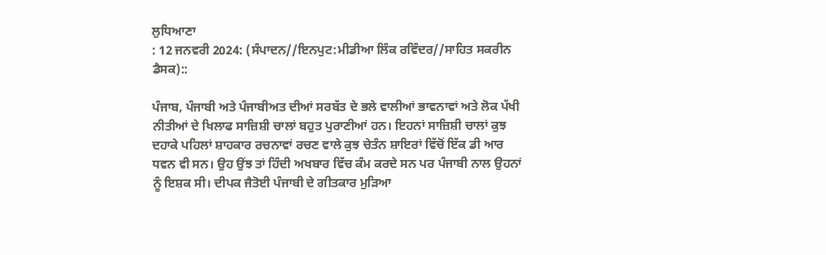ਲੁਧਿਆਣਾ
: 12 ਜਨਵਰੀ 2024: (ਸੰਪਾਦਨ//ਇਨਪੁਟ:ਮੀਡੀਆ ਲਿੰਕ ਰਵਿੰਦਰ//ਸਾਹਿਤ ਸਕਰੀਨ ਡੈਸਕ)::

ਪੰਜਾਬ, ਪੰਜਾਬੀ ਅਤੇ ਪੰਜਾਬੀਅਤ ਦੀਆਂ ਸਰਬੱਤ ਦੇ ਭਲੇ ਵਾਲੀਆਂ ਭਾਵਨਾਵਾਂ ਅਤੇ ਲੋਕ ਪੱਖੀ ਨੀਤੀਆਂ ਦੇ ਖਿਲਾਫ ਸਾਜ਼ਿਸ਼ੀ ਚਾਲਾਂ ਬਹੁਤ ਪੁਰਾਣੀਆਂ ਹਨ। ਇਹਨਾਂ ਸਾਜ਼ਿਸ਼ੀ ਚਾਲਾਂ ਕੁਝ ਦਹਾਕੇ ਪਹਿਲਾਂ ਸ਼ਾਹਕਾਰ ਰਚਨਾਵਾਂ ਰਚਣ ਵਾਲੇ ਕੁਝ ਚੇਤੰਨ ਸ਼ਾਇਰਾਂ ਵਿੱਚੋਂ ਇੱਕ ਡੀ ਆਰ ਧਵਨ ਵੀ ਸਨ। ਉਹ ਉਂਝ ਤਾਂ ਹਿੰਦੀ ਅਖਬਾਰ ਵਿੱਚ ਕੰਮ ਕਰਦੇ ਸਨ ਪਰ ਪੰਜਾਬੀ ਨਾਲ ਉਹਨਾਂ ਨੂੰ ਇਸ਼ਕ ਸੀ। ਦੀਪਕ ਜੈਤੋਈ ਪੰਜਾਬੀ ਦੇ ਗੀਤਕਾਰ ਮੁੜਿਆ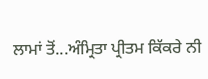ਲਾਮਾਂ ਤੋਂ...ਅੰਮ੍ਰਿਤਾ ਪ੍ਰੀਤਮ ਕਿੱਕਰੇ ਨੀ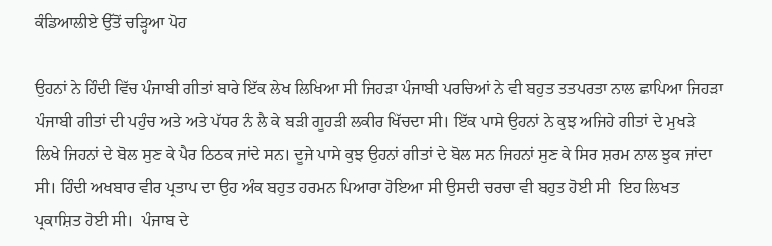ਕੰਡਿਆਲੀਏ ਉੱਤੋਂ ਚੜ੍ਹਿਆ ਪੋਹ

ਉਹਨਾਂ ਨੇ ਹਿੰਦੀ ਵਿੱਚ ਪੰਜਾਬੀ ਗੀਤਾਂ ਬਾਰੇ ਇੱਕ ਲੇਖ ਲਿਖਿਆ ਸੀ ਜਿਹੜਾ ਪੰਜਾਬੀ ਪਰਚਿਆਂ ਨੇ ਵੀ ਬਹੁਤ ਤਤਪਰਤਾ ਨਾਲ ਛਾਪਿਆ ਜਿਹੜਾ ਪੰਜਾਬੀ ਗੀਤਾਂ ਦੀ ਪਹੁੰਚ ਅਤੇ ਅਤੇ ਪੱਧਰ ਨੰ ਲੈ ਕੇ ਬੜੀ ਗੂਹੜੀ ਲਕੀਰ ਖਿੱਚਦਾ ਸੀ। ਇੱਕ ਪਾਸੇ ਉਹਨਾਂ ਨੇ ਕੁਝ ਅਜਿਹੇ ਗੀਤਾਂ ਦੇ ਮੁਖੜੇ ਲਿਖੇ ਜਿਹਨਾਂ ਦੇ ਬੋਲ ਸੁਣ ਕੇ ਪੈਰ ਠਿਠਕ ਜਾਂਦੇ ਸਨ। ਦੂਜੇ ਪਾਸੇ ਕੁਝ ਉਹਨਾਂ ਗੀਤਾਂ ਦੇ ਬੋਲ ਸਨ ਜਿਹਨਾਂ ਸੁਣ ਕੇ ਸਿਰ ਸ਼ਰਮ ਨਾਲ ਝੁਕ ਜਾਂਦਾ ਸੀ। ਹਿੰਦੀ ਅਖਬਾਰ ਵੀਰ ਪ੍ਰਤਾਪ ਦਾ ਉਹ ਅੰਕ ਬਹੁਤ ਹਰਮਨ ਪਿਆਰਾ ਹੋਇਆ ਸੀ ਉਸਦੀ ਚਰਚਾ ਵੀ ਬਹੁਤ ਹੋਈ ਸੀ  ਇਹ ਲਿਖਤ ਪ੍ਰਕਾਸ਼ਿਤ ਹੋਈ ਸੀ।  ਪੰਜਾਬ ਦੇ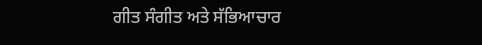ਗੀਤ ਸੰਗੀਤ ਅਤੇ ਸੱਭਿਆਚਾਰ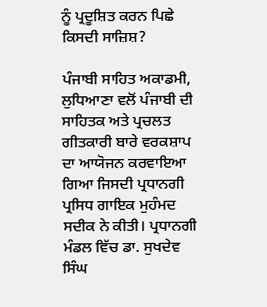ਨੂੰ ਪ੍ਰਦੂਸ਼ਿਤ ਕਰਨ ਪਿਛੇ ਕਿਸਦੀ ਸਾਜ਼ਿਸ਼?

ਪੰਜਾਬੀ ਸਾਹਿਤ ਅਕਾਡਮੀ, ਲੁਧਿਆਣਾ ਵਲੋਂ ਪੰਜਾਬੀ ਦੀ ਸਾਹਿਤਕ ਅਤੇ ਪ੍ਰਚਲਤ ਗੀਤਕਾਰੀ ਬਾਰੇ ਵਰਕਸ਼ਾਪ ਦਾ ਆਯੋਜਨ ਕਰਵਾਇਆ ਗਿਆ ਜਿਸਦੀ ਪ੍ਰਧਾਨਗੀ ਪ੍ਰਸਿਧ ਗਾਇਕ ਮੁਹੰਮਦ ਸਦੀਕ ਨੇ ਕੀਤੀ। ਪ੍ਰਧਾਨਗੀ ਮੰਡਲ ਵਿੱਚ ਡਾ. ਸੁਖਦੇਵ ਸਿੰਘ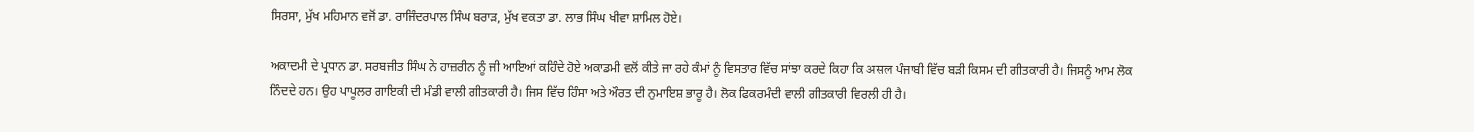ਸਿਰਸਾ, ਮੁੱਖ ਮਹਿਮਾਨ ਵਜੋਂ ਡਾ. ਰਾਜਿੰਦਰਪਾਲ ਸਿੰਘ ਬਰਾੜ, ਮੁੱਖ ਵਕਤਾ ਡਾ. ਲਾਭ ਸਿੰਘ ਖੀਵਾ ਸ਼ਾਮਿਲ ਹੋਏ।

ਅਕਾਦਮੀ ਦੇ ਪ੍ਰਧਾਨ ਡਾ. ਸਰਬਜੀਤ ਸਿੰਘ ਨੇ ਹਾਜ਼ਰੀਨ ਨੂੰ ਜੀ ਆਇਆਂ ਕਹਿੰਦੇ ਹੋਏ ਅਕਾਡਮੀ ਵਲੋਂ ਕੀਤੇ ਜਾ ਰਹੇ ਕੰਮਾਂ ਨੂੰ ਵਿਸਤਾਰ ਵਿੱਚ ਸਾਂਝਾ ਕਰਦੇ ਕਿਹਾ ਕਿ असल ਪੰਜਾਬੀ ਵਿੱਚ ਬੜੀ ਕਿਸਮ ਦੀ ਗੀਤਕਾਰੀ ਹੈ। ਜਿਸਨੂੰ ਆਮ ਲੋਕ ਨਿੰਦਦੇ ਹਨ। ਉਹ ਪਾਪੂਲਰ ਗਾਇਕੀ ਦੀ ਮੰਡੀ ਵਾਲੀ ਗੀਤਕਾਰੀ ਹੈ। ਜਿਸ ਵਿੱਚ ਹਿੰਸਾ ਅਤੇ ਔਰਤ ਦੀ ਨੁਮਾਇਸ਼ ਭਾਰੂ ਹੈ। ਲੋਕ ਫਿਕਰਮੰਦੀ ਵਾਲੀ ਗੀਤਕਾਰੀ ਵਿਰਲੀ ਹੀ ਹੈ।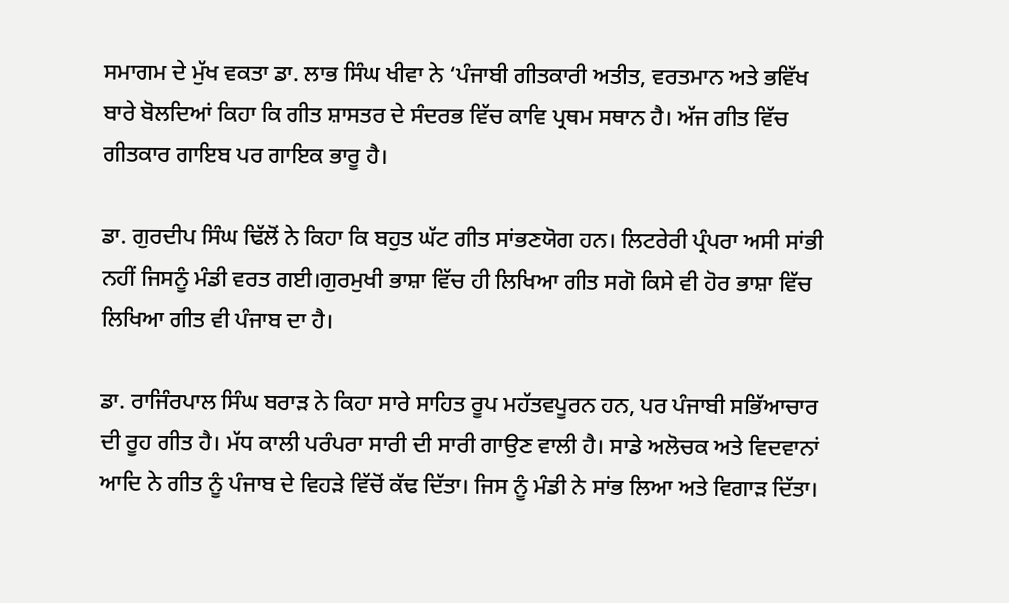ਸਮਾਗਮ ਦੇ ਮੁੱਖ ਵਕਤਾ ਡਾ. ਲਾਭ ਸਿੰਘ ਖੀਵਾ ਨੇ ‘ਪੰਜਾਬੀ ਗੀਤਕਾਰੀ ਅਤੀਤ, ਵਰਤਮਾਨ ਅਤੇ ਭਵਿੱਖ ਬਾਰੇ ਬੋਲਦਿਆਂ ਕਿਹਾ ਕਿ ਗੀਤ ਸ਼ਾਸਤਰ ਦੇ ਸੰਦਰਭ ਵਿੱਚ ਕਾਵਿ ਪ੍ਰਥਮ ਸਥਾਨ ਹੈ। ਅੱਜ ਗੀਤ ਵਿੱਚ ਗੀਤਕਾਰ ਗਾਇਬ ਪਰ ਗਾਇਕ ਭਾਰੂ ਹੈ।

ਡਾ. ਗੁਰਦੀਪ ਸਿੰਘ ਢਿੱਲੋਂ ਨੇ ਕਿਹਾ ਕਿ ਬਹੁਤ ਘੱਟ ਗੀਤ ਸਾਂਭਣਯੋਗ ਹਨ। ਲਿਟਰੇਰੀ ਪ੍ਰੰਪਰਾ ਅਸੀ ਸਾਂਭੀ ਨਹੀਂ ਜਿਸਨੂੰ ਮੰਡੀ ਵਰਤ ਗਈ।ਗੁਰਮੁਖੀ ਭਾਸ਼ਾ ਵਿੱਚ ਹੀ ਲਿਖਿਆ ਗੀਤ ਸਗੋ ਕਿਸੇ ਵੀ ਹੋਰ ਭਾਸ਼ਾ ਵਿੱਚ ਲਿਖਿਆ ਗੀਤ ਵੀ ਪੰਜਾਬ ਦਾ ਹੈ।

ਡਾ. ਰਾਜਿੰਰਪਾਲ ਸਿੰਘ ਬਰਾੜ ਨੇ ਕਿਹਾ ਸਾਰੇ ਸਾਹਿਤ ਰੂਪ ਮਹੱਤਵਪੂਰਨ ਹਨ, ਪਰ ਪੰਜਾਬੀ ਸਭਿੱਆਚਾਰ ਦੀ ਰੂਹ ਗੀਤ ਹੈ। ਮੱਧ ਕਾਲੀ ਪਰੰਪਰਾ ਸਾਰੀ ਦੀ ਸਾਰੀ ਗਾਉਣ ਵਾਲੀ ਹੈ। ਸਾਡੇ ਅਲੋਚਕ ਅਤੇ ਵਿਦਵਾਨਾਂ ਆਦਿ ਨੇ ਗੀਤ ਨੂੰ ਪੰਜਾਬ ਦੇ ਵਿਹੜੇ ਵਿੱਚੋਂ ਕੱਢ ਦਿੱਤਾ। ਜਿਸ ਨੂੰ ਮੰਡੀ ਨੇ ਸਾਂਭ ਲਿਆ ਅਤੇ ਵਿਗਾੜ ਦਿੱਤਾ।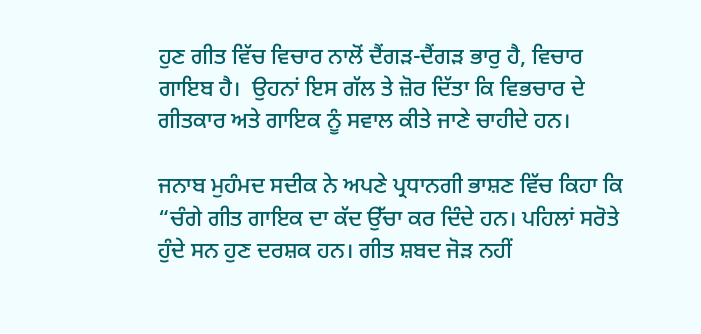ਹੁਣ ਗੀਤ ਵਿੱਚ ਵਿਚਾਰ ਨਾਲੋਂ ਦੈਂਗੜ-ਦੈਂਗੜ ਭਾਰੁ ਹੈ, ਵਿਚਾਰ ਗਾਇਬ ਹੈ।  ਉਹਨਾਂ ਇਸ ਗੱਲ ਤੇ ਜ਼ੋਰ ਦਿੱਤਾ ਕਿ ਵਿਭਚਾਰ ਦੇ ਗੀਤਕਾਰ ਅਤੇ ਗਾਇਕ ਨੂੰ ਸਵਾਲ ਕੀਤੇ ਜਾਣੇ ਚਾਹੀਦੇ ਹਨ।

ਜਨਾਬ ਮੁਹੰਮਦ ਸਦੀਕ ਨੇ ਅਪਣੇ ਪ੍ਰਧਾਨਗੀ ਭਾਸ਼ਣ ਵਿੱਚ ਕਿਹਾ ਕਿ “ਚੰਗੇ ਗੀਤ ਗਾਇਕ ਦਾ ਕੱਦ ਉੱਚਾ ਕਰ ਦਿੰਦੇ ਹਨ। ਪਹਿਲਾਂ ਸਰੋਤੇ ਹੁੰਦੇ ਸਨ ਹੁਣ ਦਰਸ਼ਕ ਹਨ। ਗੀਤ ਸ਼ਬਦ ਜੋੜ ਨਹੀਂ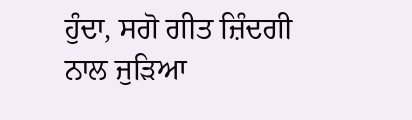ਹੁੰਦਾ, ਸਗੋ ਗੀਤ ਜ਼ਿੰਦਗੀ ਨਾਲ ਜੁੜਿਆ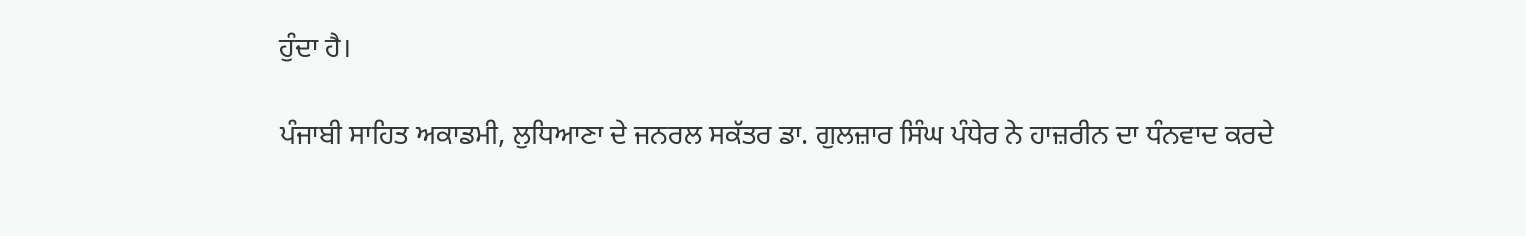ਹੁੰਦਾ ਹੈ।

ਪੰਜਾਬੀ ਸਾਹਿਤ ਅਕਾਡਮੀ, ਲੁਧਿਆਣਾ ਦੇ ਜਨਰਲ ਸਕੱਤਰ ਡਾ. ਗੁਲਜ਼ਾਰ ਸਿੰਘ ਪੰਧੇਰ ਨੇ ਹਾਜ਼ਰੀਨ ਦਾ ਧੰਨਵਾਦ ਕਰਦੇ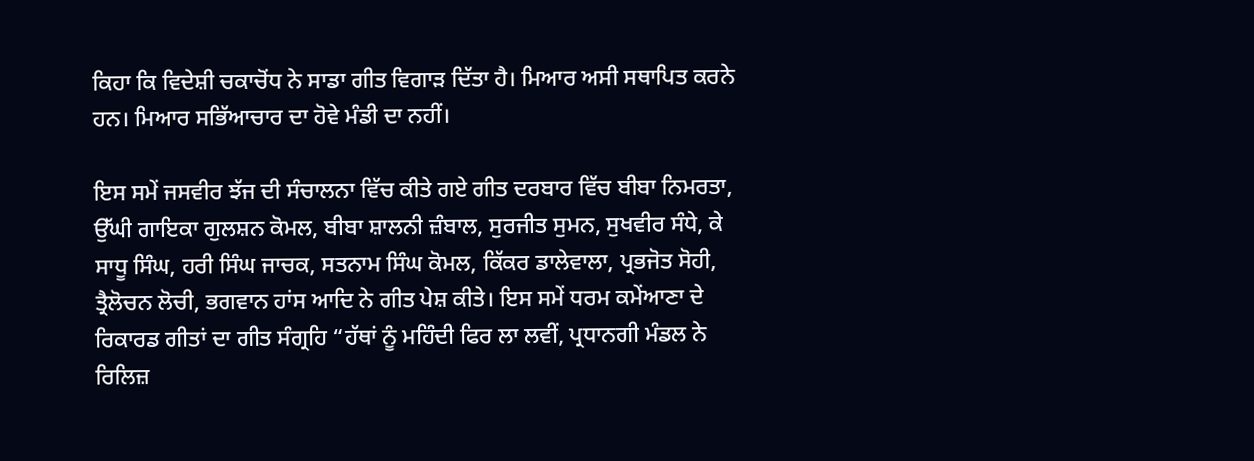ਕਿਹਾ ਕਿ ਵਿਦੇਸ਼ੀ ਚਕਾਚੋਂਧ ਨੇ ਸਾਡਾ ਗੀਤ ਵਿਗਾੜ ਦਿੱਤਾ ਹੈ। ਮਿਆਰ ਅਸੀ ਸਥਾਪਿਤ ਕਰਨੇ ਹਨ। ਮਿਆਰ ਸਭਿੱਆਚਾਰ ਦਾ ਹੋਵੇ ਮੰਡੀ ਦਾ ਨਹੀਂ।

ਇਸ ਸਮੇਂ ਜਸਵੀਰ ਝੱਜ ਦੀ ਸੰਚਾਲਨਾ ਵਿੱਚ ਕੀਤੇ ਗਏ ਗੀਤ ਦਰਬਾਰ ਵਿੱਚ ਬੀਬਾ ਨਿਮਰਤਾ, ਉੱਘੀ ਗਾਇਕਾ ਗੁਲਸ਼ਨ ਕੋਮਲ, ਬੀਬਾ ਸ਼ਾਲਨੀ ਜ਼ੰਬਾਲ, ਸੁਰਜੀਤ ਸੁਮਨ, ਸੁਖਵੀਰ ਸੰਧੇ, ਕੇ ਸਾਧੂ ਸਿੰਘ, ਹਰੀ ਸਿੰਘ ਜਾਚਕ, ਸਤਨਾਮ ਸਿੰਘ ਕੋਮਲ, ਕਿੱਕਰ ਡਾਲੇਵਾਲਾ, ਪ੍ਰਭਜੋਤ ਸੋਹੀ, ਤ੍ਰੈਲੋਚਨ ਲੋਚੀ, ਭਗਵਾਨ ਹਾਂਸ ਆਦਿ ਨੇ ਗੀਤ ਪੇਸ਼ ਕੀਤੇ। ਇਸ ਸਮੇਂ ਧਰਮ ਕਮੇਂਆਣਾ ਦੇ ਰਿਕਾਰਡ ਗੀਤਾਂ ਦਾ ਗੀਤ ਸੰਗ੍ਰਹਿ “ਹੱਥਾਂ ਨੂੰ ਮਹਿੰਦੀ ਫਿਰ ਲਾ ਲਵੀਂ, ਪ੍ਰਧਾਨਗੀ ਮੰਡਲ ਨੇ ਰਿਲਿਜ਼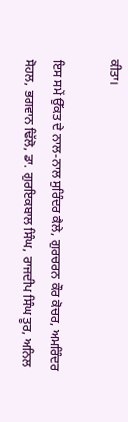ਕੀਤਾ।

ਇਸ ਸਮੇਂ ਉੱਕਤ ਦੇ ਨਾਲ-ਨਾਲ ਸੁਰਿੰਦਰ ਕੈਲੇ, ਗੁਰਚਰਨ ਕੌਰ ਕੋਚਰ, ਅਮਰਿੰਦਰ ਸੋਹਲ, ਭਗਵਾਨ ਢਿੱਲੋ, ਡਾ. ਗੁਰਇਕਬਾਲ ਸਿੰਘ, ਰਾਜਦੀਪ ਸਿੰਘ ਤੂਰ, ਅਨਿਲ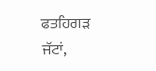ਫਤਹਿਗੜ ਜੱਟਾਂ,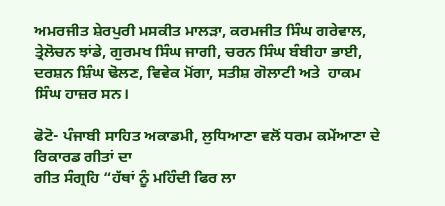ਅਮਰਜੀਤ ਸ਼ੇਰਪੁਰੀ ਮਸਕੀਤ ਮਾਲੜਾ, ਕਰਮਜੀਤ ਸਿੰਘ ਗਰੇਵਾਲ, ਤ੍ਰੇਲੋਚਨ ਝਾਂਡੇ, ਗੁਰਮਖ ਸਿੰਘ ਜਾਗੀ, ਚਰਨ ਸਿੰਘ ਬੰਬੀਹਾ ਭਾਈ, ਦਰਸ਼ਨ ਸ਼ਿੰਘ ਢੋਲਣ, ਵਿਵੇਕ ਮੋਂਗਾ, ਸਤੀਸ਼ ਗੋਲਾਟੀ ਅਤੇ  ਹਾਕਮ ਸਿੰਘ ਹਾਜ਼ਰ ਸਨ।

ਫੋਟੋ- ਪੰਜਾਬੀ ਸਾਹਿਤ ਅਕਾਡਮੀ, ਲੁਧਿਆਣਾ ਵਲੋਂ ਧਰਮ ਕਮੇਂਆਣਾ ਦੇ ਰਿਕਾਰਡ ਗੀਤਾਂ ਦਾ
ਗੀਤ ਸੰਗ੍ਰਹਿ “ਹੱਥਾਂ ਨੂੰ ਮਹਿੰਦੀ ਫਿਰ ਲਾ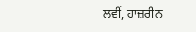ਲਵੀਂ, ਹਾਜ਼ਰੀਨ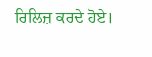ਰਿਲਿਜ਼ ਕਰਦੇ ਹੋਏ।